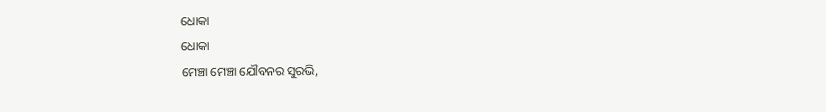ଧୋକା
ଧୋକା
ମେଞ୍ଚା ମେଞ୍ଚା ଯୌବନର ସୁରଭି,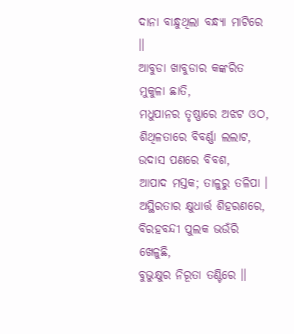ଦାନା ବାନ୍ଧୁଥିଲା ବନ୍ଧ୍ୟା ମାଟିରେ ॥
ଆବୁଡା ଖାବୁଡାର କଙ୍କରିତ ମୁକୁଳା ଛାତି,
ମଧୁପାନର ତୃଷ୍ଣାରେ ଅଝଟ ଓଠ,
ଶିଥିଳତାରେ ବିବର୍ଣ୍ଣା ଲଲାଟ,
ଉଦାସ ପଣରେ ବିବଶ,
ଆପାଦ ମସ୍ତକ; ତାଳୁରୁ ତଳିପା ।
ଅସ୍ଥିରତାର କ୍ଷୁଧାର୍ତ୍ତ ଶିହରଣରେ,
ବିରହବନ୍ଦୀ ପୁଲକ ଭଉଁରି ଖେଳୁଛି,
ବୁଭୁକ୍ଷୁର ନିରୂତା ତଣ୍ଟିରେ ॥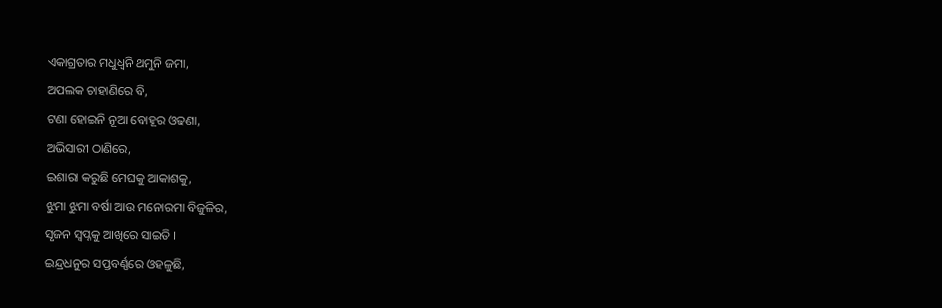ଏକାଗ୍ରତାର ମଧୁଧ୍ୱନି ଥମୁନି ଜମା,
ଅପଲକ ଚାହାଣିରେ ବି,
ଟଣା ହୋଇନି ନୂଆ ବୋହୂର ଓଢଣା,
ଅଭିସାରୀ ଠାଣିରେ,
ଇଶାରା କରୁଛି ମେଘକୁ ଆକାଶକୁ,
ଝୁମା ଝୁମା ବର୍ଷା ଆଉ ମନୋରମା ବିଜୁଳିର,
ସୃଜନ ସ୍ୱପ୍ନକୁ ଆଖିରେ ସାଇତି ।
ଇନ୍ଦ୍ରଧନୁର ସପ୍ତବର୍ଣ୍ଣରେ ଓହଳୁଛି,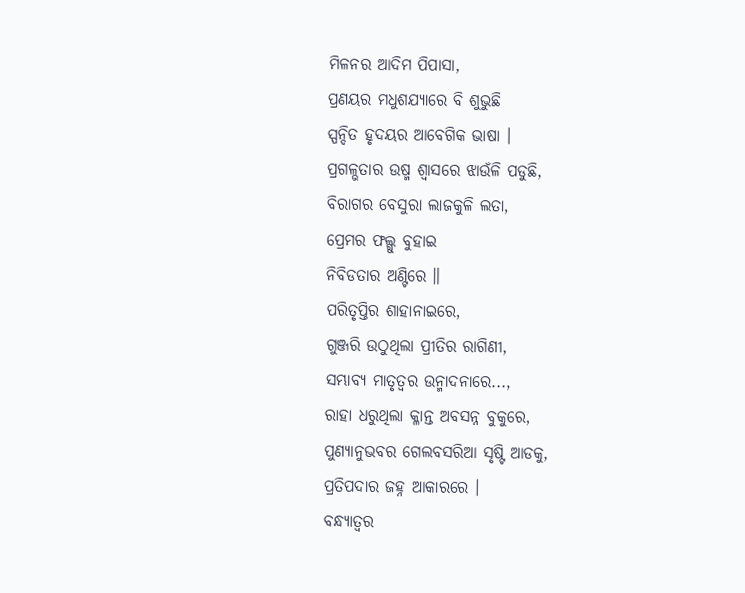ମିଳନର ଆଦିମ ପିପାସା,
ପ୍ରଣୟର ମଧୁଶଯ୍ୟାରେ ବି ଶୁଭୁଛି
ସ୍ପନ୍ଦିତ ହୃଦୟର ଆବେଗିକ ଭାଷା ।
ପ୍ରଗଳ୍ଭତାର ଉଷ୍ମ ଶ୍ୱାସରେ ଝାଉଁଳି ପଡୁଛି,
ବିରାଗର ବେସୁରା ଲାଜକୁଳି ଲତା,
ପ୍ରେମର ଫଲ୍ଗୁ ବୁହାଇ
ନିବିଡତାର ଅଣ୍ଟିରେ ॥
ପରିତୃପ୍ତିର ଶାହାନାଇରେ,
ଗୁଞ୍ଜରି ଉଠୁଥିଲା ପ୍ରୀତିର ରାଗିଣୀ,
ସମ୍ଭାବ୍ୟ ମାତୃତ୍ୱର ଉନ୍ମାଦନାରେ...,
ରାହା ଧରୁଥିଲା କ୍ଳାନ୍ତ ଅବସନ୍ନ ବୁକୁରେ,
ପୁଣ୍ୟାନୁଭବର ଗେଲବସରିଆ ସୃଷ୍ଟି ଆଡକୁ,
ପ୍ରତିପଦାର ଜହ୍ନ ଆକାରରେ ।
ବନ୍ଧ୍ୟାତ୍ୱର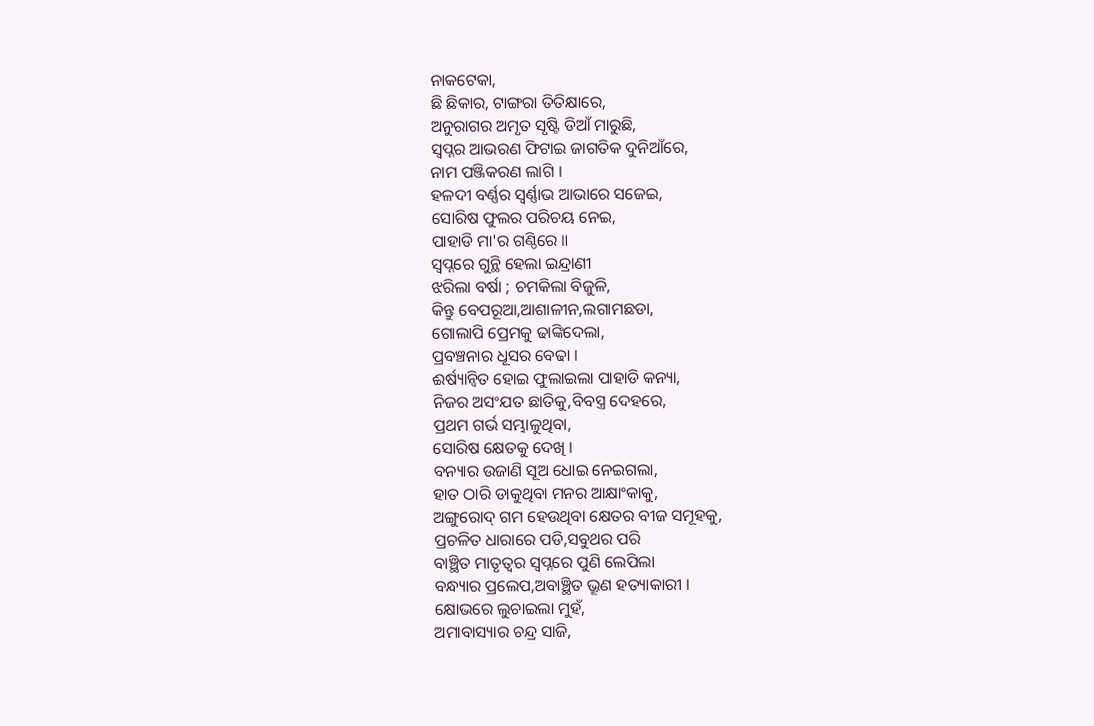ନାକଟେକା,
ଛି ଛିକାର, ଟାଙ୍ଗରା ତିତିକ୍ଷାରେ,
ଅନୁରାଗର ଅମୃତ ସୃଷ୍ଟି ଡିଆଁ ମାରୁଛି,
ସ୍ୱପ୍ନର ଆଭରଣ ଫିଟାଇ ଜାଗତିକ ଦୁନିଆଁରେ,
ନାମ ପଞ୍ଜିକରଣ ଲାଗି ।
ହଳଦୀ ବର୍ଣ୍ଣର ସ୍ୱର୍ଣ୍ଣାଭ ଆଭାରେ ସଜେଇ,
ସୋରିଷ ଫୁଲର ପରିଚୟ ନେଇ,
ପାହାଡି ମା'ର ଗଣ୍ଠିରେ ॥
ସ୍ୱପ୍ନରେ ଗୁନ୍ଥି ହେଲା ଇନ୍ଦ୍ରାଣୀ
ଝରିଲା ବର୍ଷା ; ଚମକିଲା ବିଜୁଳି,
କିନ୍ତୁ ବେପରୂଆ,ଆଶାଳୀନ,ଲଗାମଛଡା,
ଗୋଲାପି ପ୍ରେମକୁ ଢାଙ୍କିଦେଲା,
ପ୍ରବଞ୍ଚନାର ଧୂସର ବେଢା ।
ଈର୍ଷ୍ୟାନ୍ୱିତ ହୋଇ ଫୁଲାଇଲା ପାହାଡି କନ୍ୟା,
ନିଜର ଅସଂଯତ ଛାତିକୁ,ବିବସ୍ତ୍ର ଦେହରେ,
ପ୍ରଥମ ଗର୍ଭ ସମ୍ଭାଳୁଥିବା,
ସୋରିଷ କ୍ଷେତକୁ ଦେଖି ।
ବନ୍ୟାର ଉଜାଣି ସୂଅ ଧୋଇ ନେଇଗଲା,
ହାତ ଠାରି ଡାକୁଥିବା ମନର ଆକ୍ଷାଂକାକୁ,
ଅଙ୍ଗୁରୋଦ୍ ଗମ ହେଉଥିବା କ୍ଷେତର ବୀଜ ସମୂହକୁ,
ପ୍ରଚଳିତ ଧାରାରେ ପଡି,ସବୁଥର ପରି
ବାଞ୍ଛିତ ମାତୃତ୍ୱର ସ୍ୱପ୍ନରେ ପୁଣି ଲେପିଲା
ବନ୍ଧ୍ୟାର ପ୍ରଲେପ,ଅବାଞ୍ଛିତ ଭ୍ରୂଣ ହତ୍ୟାକାରୀ ।
କ୍ଷୋଭରେ ଲୁଚାଇଲା ମୁହଁ,
ଅମାବାସ୍ୟାର ଚନ୍ଦ୍ର ସାଜି,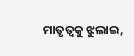ମାତୃତ୍ୱକୁ ଝୁଲାଇ,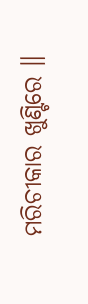ମରିଚୀକାର ଖୁଣ୍ଟିରେ ॥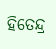ହିତେନ୍ଦ୍ର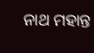ନାଥ ମହାନ୍ତ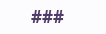###